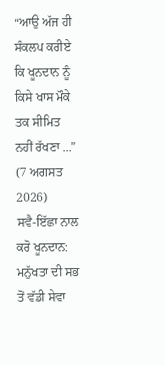“ਆਉ ਅੱਜ ਹੀ ਸੰਕਲਪ ਕਰੀਏ ਕਿ ਖੂਨਦਾਨ ਨੂੰ ਕਿਸੇ ਖਾਸ ਮੌਕੇ ਤਕ ਸੀਮਿਤ ਨਹੀਂ ਰੱਖਣਾ ...”
(7 ਅਗਸਤ 2026)
ਸਵੈ-ਇੱਛਾ ਨਾਲ ਕਰੋ ਖੂਨਦਾਨ: ਮਨੁੱਖਤਾ ਦੀ ਸਭ ਤੋਂ ਵੱਡੀ ਸੇਵਾ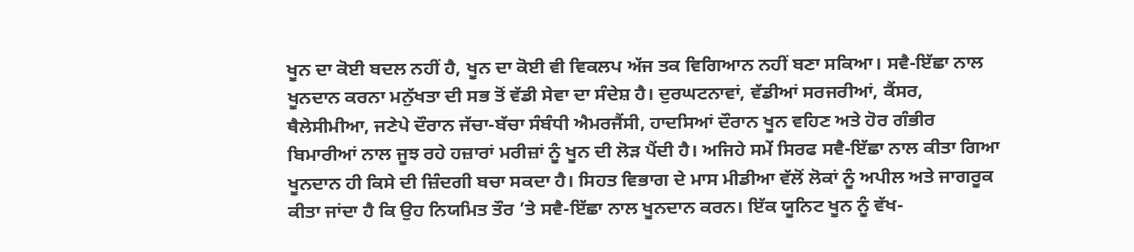ਖੂਨ ਦਾ ਕੋਈ ਬਦਲ ਨਹੀਂ ਹੈ, ਖੂਨ ਦਾ ਕੋਈ ਵੀ ਵਿਕਲਪ ਅੱਜ ਤਕ ਵਿਗਿਆਨ ਨਹੀਂ ਬਣਾ ਸਕਿਆ। ਸਵੈ-ਇੱਛਾ ਨਾਲ ਖੂਨਦਾਨ ਕਰਨਾ ਮਨੁੱਖਤਾ ਦੀ ਸਭ ਤੋਂ ਵੱਡੀ ਸੇਵਾ ਦਾ ਸੰਦੇਸ਼ ਹੈ। ਦੁਰਘਟਨਾਵਾਂ, ਵੱਡੀਆਂ ਸਰਜਰੀਆਂ, ਕੈਂਸਰ, ਥੈਲੇਸੀਮੀਆ, ਜਣੇਪੇ ਦੌਰਾਨ ਜੱਚਾ-ਬੱਚਾ ਸੰਬੰਧੀ ਐਮਰਜੈਂਸੀ, ਹਾਦਸਿਆਂ ਦੌਰਾਨ ਖੂਨ ਵਹਿਣ ਅਤੇ ਹੋਰ ਗੰਭੀਰ ਬਿਮਾਰੀਆਂ ਨਾਲ ਜੂਝ ਰਹੇ ਹਜ਼ਾਰਾਂ ਮਰੀਜ਼ਾਂ ਨੂੰ ਖੂਨ ਦੀ ਲੋੜ ਪੈਂਦੀ ਹੈ। ਅਜਿਹੇ ਸਮੇਂ ਸਿਰਫ ਸਵੈ-ਇੱਛਾ ਨਾਲ ਕੀਤਾ ਗਿਆ ਖੂਨਦਾਨ ਹੀ ਕਿਸੇ ਦੀ ਜ਼ਿੰਦਗੀ ਬਚਾ ਸਕਦਾ ਹੈ। ਸਿਹਤ ਵਿਭਾਗ ਦੇ ਮਾਸ ਮੀਡੀਆ ਵੱਲੋਂ ਲੋਕਾਂ ਨੂੰ ਅਪੀਲ ਅਤੇ ਜਾਗਰੂਕ ਕੀਤਾ ਜਾਂਦਾ ਹੈ ਕਿ ਉਹ ਨਿਯਮਿਤ ਤੌਰ ’ਤੇ ਸਵੈ-ਇੱਛਾ ਨਾਲ ਖੂਨਦਾਨ ਕਰਨ। ਇੱਕ ਯੂਨਿਟ ਖੂਨ ਨੂੰ ਵੱਖ-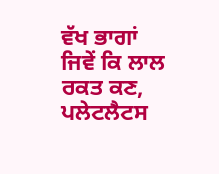ਵੱਖ ਭਾਗਾਂ ਜਿਵੇਂ ਕਿ ਲਾਲ ਰਕਤ ਕਣ, ਪਲੇਟਲੈਟਸ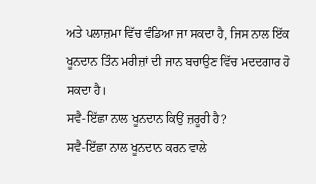ਅਤੇ ਪਲਾਜ਼ਮਾ ਵਿੱਚ ਵੰਡਿਆ ਜਾ ਸਕਦਾ ਹੈ, ਜਿਸ ਨਾਲ ਇੱਕ ਖੂਨਦਾਨ ਤਿੰਨ ਮਰੀਜ਼ਾਂ ਦੀ ਜਾਨ ਬਚਾਉਣ ਵਿੱਚ ਮਦਦਗਾਰ ਹੋ ਸਕਦਾ ਹੈ।
ਸਵੈ-ਇੱਛਾ ਨਾਲ ਖੂਨਦਾਨ ਕਿਉਂ ਜ਼ਰੂਰੀ ਹੈ?
ਸਵੈ-ਇੱਛਾ ਨਾਲ ਖੂਨਦਾਨ ਕਰਨ ਵਾਲੇ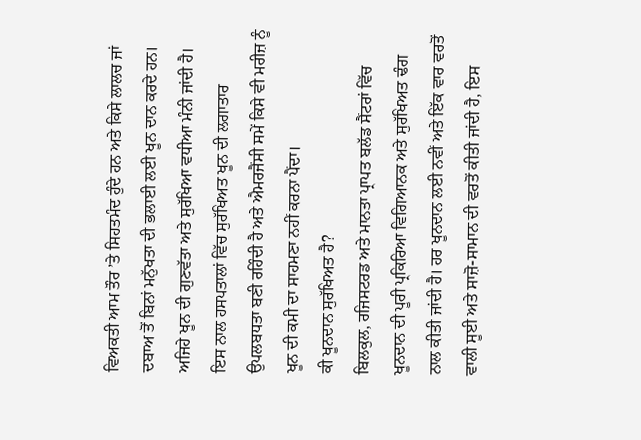ਵਿਅਕਤੀ ਆਮ ਤੌਰ ’ਤੇ ਸਿਹਤਮੰਦ ਹੁੰਦੇ ਹਨ ਅਤੇ ਕਿਸੇ ਲਾਲਚ ਜਾਂ ਦਬਾਅ ਤੋਂ ਬਿਨਾਂ ਮਨੁੱਖਤਾ ਦੀ ਭਲਾਈ ਲਈ ਖੂਨ ਦਾਨ ਕਰਦੇ ਹਨ। ਅਜਿਹੇ ਖੂਨ ਦੀ ਗੁਣਵੱਤਾ ਅਤੇ ਸੁਰੱਖਿਆ ਵਧੀਆ ਮੰਨੀ ਜਾਂਦੀ ਹੈ। ਇਸ ਨਾਲ ਹਸਪਤਾਲਾਂ ਵਿੱਚ ਸੁਰੱਖਿਅਤ ਖੂਨ ਦੀ ਲਗਾਤਾਰ ਉਪਲਬਧਤਾ ਬਣੀ ਰਹਿੰਦੀ ਹੈ ਅਤੇ ਐਮਰਜੈਂਸੀ ਸਮੇਂ ਕਿਸੇ ਵੀ ਮਰੀਜ਼ ਨੂੰ ਖੂਨ ਦੀ ਕਮੀ ਦਾ ਸਾਹਮਣਾ ਨਹੀਂ ਕਰਨਾ ਪੈਂਦਾ।
ਕੀ ਖੂਨਦਾਨ ਸੁਰੱਖਿਅਤ ਹੈ?
ਬਿਲਕੁਲ, ਰਜਿਸਟਰਡ ਅਤੇ ਮਾਨਤਾ ਪ੍ਰਾਪਤ ਬਲੱਡ ਸੈਂਟਰਾਂ ਵਿੱਚ ਖੂਨਦਾਨ ਦੀ ਪੂਰੀ ਪ੍ਰਕਿਰਿਆ ਵਿਗਿਆਨਕ ਅਤੇ ਸੁਰੱਖਿਅਤ ਢੰਗ ਨਾਲ ਕੀਤੀ ਜਾਂਦੀ ਹੈ। ਹਰ ਖੂਨਦਾਨ ਲਈ ਨਵੀਂ ਅਤੇ ਇੱਕ ਵਾਰ ਵਰਤੋਂ ਵਾਲੀ ਸੂਈ ਅਤੇ ਸਾਜ਼ੋ-ਸਾਮਾਨ ਦੀ ਵਰਤੋਂ ਕੀਤੀ ਜਾਂਦੀ ਹੈ, ਇਸ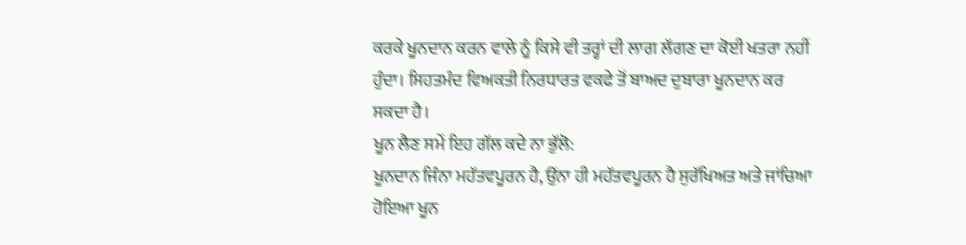ਕਰਕੇ ਖੂਨਦਾਨ ਕਰਨ ਵਾਲੇ ਨੂੰ ਕਿਸੇ ਵੀ ਤਰ੍ਹਾਂ ਦੀ ਲਾਗ ਲੱਗਣ ਦਾ ਕੋਈ ਖਤਰਾ ਨਹੀਂ ਹੁੰਦਾ। ਸਿਹਤਮੰਦ ਵਿਅਕਤੀ ਨਿਰਧਾਰਤ ਵਕਫੇ ਤੋਂ ਬਾਅਦ ਦੁਬਾਰਾ ਖੂਨਦਾਨ ਕਰ ਸਕਦਾ ਹੈ।
ਖੂਨ ਲੈਣ ਸਮੇਂ ਇਹ ਗੱਲ ਕਦੇ ਨਾ ਭੁੱਲੋ:
ਖੂਨਦਾਨ ਜਿੰਨਾ ਮਹੱਤਵਪੂਰਨ ਹੈ, ਉਂਨਾ ਹੀ ਮਹੱਤਵਪੂਰਨ ਹੈ ਸੁਰੱਖਿਅਤ ਅਤੇ ਜਾਂਚਿਆ ਹੋਇਆ ਖੂਨ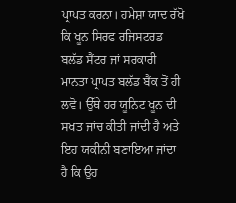ਪ੍ਰਾਪਤ ਕਰਨਾ। ਹਮੇਸ਼ਾ ਯਾਦ ਰੱਖੋ ਕਿ ਖੂਨ ਸਿਰਫ ਰਜਿਸਟਰਡ ਬਲੱਡ ਸੈਂਟਰ ਜਾਂ ਸਰਕਾਰੀ ਮਾਨਤਾ ਪ੍ਰਾਪਤ ਬਲੱਡ ਬੈਂਕ ਤੋਂ ਹੀ ਲਵੋ। ਉੱਥੇ ਹਰ ਯੂਨਿਟ ਖੂਨ ਦੀ ਸਖਤ ਜਾਂਚ ਕੀਤੀ ਜਾਂਦੀ ਹੈ ਅਤੇ ਇਹ ਯਕੀਨੀ ਬਣਾਇਆ ਜਾਂਦਾ ਹੈ ਕਿ ਉਹ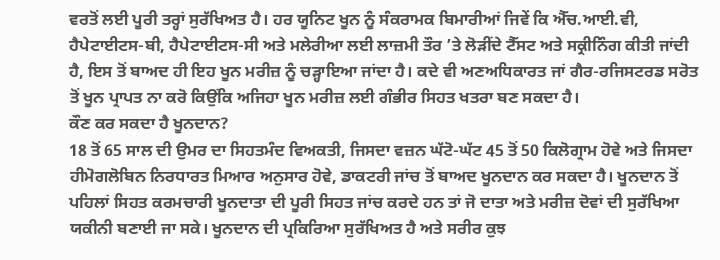ਵਰਤੋਂ ਲਈ ਪੂਰੀ ਤਰ੍ਹਾਂ ਸੁਰੱਖਿਅਤ ਹੈ। ਹਰ ਯੂਨਿਟ ਖੂਨ ਨੂੰ ਸੰਕਰਾਮਕ ਬਿਮਾਰੀਆਂ ਜਿਵੇਂ ਕਿ ਐੱਚ.ਆਈ.ਵੀ, ਹੈਪੇਟਾਈਟਸ-ਬੀ, ਹੈਪੇਟਾਈਟਸ-ਸੀ ਅਤੇ ਮਲੇਰੀਆ ਲਈ ਲਾਜ਼ਮੀ ਤੌਰ ’ਤੇ ਲੋੜੀਂਦੇ ਟੈੱਸਟ ਅਤੇ ਸਕ੍ਰੀਨਿੰਗ ਕੀਤੀ ਜਾਂਦੀ ਹੈ, ਇਸ ਤੋਂ ਬਾਅਦ ਹੀ ਇਹ ਖੂਨ ਮਰੀਜ਼ ਨੂੰ ਚੜ੍ਹਾਇਆ ਜਾਂਦਾ ਹੈ। ਕਦੇ ਵੀ ਅਣਅਧਿਕਾਰਤ ਜਾਂ ਗੈਰ-ਰਜਿਸਟਰਡ ਸਰੋਤ ਤੋਂ ਖੂਨ ਪ੍ਰਾਪਤ ਨਾ ਕਰੋ ਕਿਉਂਕਿ ਅਜਿਹਾ ਖੂਨ ਮਰੀਜ਼ ਲਈ ਗੰਭੀਰ ਸਿਹਤ ਖਤਰਾ ਬਣ ਸਕਦਾ ਹੈ।
ਕੌਣ ਕਰ ਸਕਦਾ ਹੈ ਖੂਨਦਾਨ?
18 ਤੋਂ 65 ਸਾਲ ਦੀ ਉਮਰ ਦਾ ਸਿਹਤਮੰਦ ਵਿਅਕਤੀ, ਜਿਸਦਾ ਵਜ਼ਨ ਘੱਟੋ-ਘੱਟ 45 ਤੋਂ 50 ਕਿਲੋਗ੍ਰਾਮ ਹੋਵੇ ਅਤੇ ਜਿਸਦਾ ਹੀਮੋਗਲੋਬਿਨ ਨਿਰਧਾਰਤ ਮਿਆਰ ਅਨੁਸਾਰ ਹੋਵੇ, ਡਾਕਟਰੀ ਜਾਂਚ ਤੋਂ ਬਾਅਦ ਖੂਨਦਾਨ ਕਰ ਸਕਦਾ ਹੈ। ਖੂਨਦਾਨ ਤੋਂ ਪਹਿਲਾਂ ਸਿਹਤ ਕਰਮਚਾਰੀ ਖੂਨਦਾਤਾ ਦੀ ਪੂਰੀ ਸਿਹਤ ਜਾਂਚ ਕਰਦੇ ਹਨ ਤਾਂ ਜੋ ਦਾਤਾ ਅਤੇ ਮਰੀਜ਼ ਦੋਵਾਂ ਦੀ ਸੁਰੱਖਿਆ ਯਕੀਨੀ ਬਣਾਈ ਜਾ ਸਕੇ। ਖੂਨਦਾਨ ਦੀ ਪ੍ਰਕਿਰਿਆ ਸੁਰੱਖਿਅਤ ਹੈ ਅਤੇ ਸਰੀਰ ਕੁਝ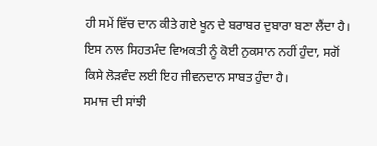ਹੀ ਸਮੇਂ ਵਿੱਚ ਦਾਨ ਕੀਤੇ ਗਏ ਖੂਨ ਦੇ ਬਰਾਬਰ ਦੁਬਾਰਾ ਬਣਾ ਲੈਂਦਾ ਹੈ। ਇਸ ਨਾਲ ਸਿਹਤਮੰਦ ਵਿਅਕਤੀ ਨੂੰ ਕੋਈ ਨੁਕਸਾਨ ਨਹੀਂ ਹੁੰਦਾ, ਸਗੋਂ ਕਿਸੇ ਲੋੜਵੰਦ ਲਈ ਇਹ ਜੀਵਨਦਾਨ ਸਾਬਤ ਹੁੰਦਾ ਹੈ।
ਸਮਾਜ ਦੀ ਸਾਂਝੀ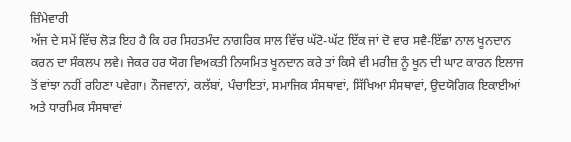ਜ਼ਿੰਮੇਵਾਰੀ
ਅੱਜ ਦੇ ਸਮੇਂ ਵਿੱਚ ਲੋੜ ਇਹ ਹੈ ਕਿ ਹਰ ਸਿਹਤਮੰਦ ਨਾਗਰਿਕ ਸਾਲ ਵਿੱਚ ਘੱਟੋ-ਘੱਟ ਇੱਕ ਜਾਂ ਦੋ ਵਾਰ ਸਵੈ-ਇੱਛਾ ਨਾਲ ਖੂਨਦਾਨ ਕਰਨ ਦਾ ਸੰਕਲਪ ਲਵੇ। ਜੇਕਰ ਹਰ ਯੋਗ ਵਿਅਕਤੀ ਨਿਯਮਿਤ ਖੂਨਦਾਨ ਕਰੇ ਤਾਂ ਕਿਸੇ ਵੀ ਮਰੀਜ਼ ਨੂੰ ਖੂਨ ਦੀ ਘਾਟ ਕਾਰਨ ਇਲਾਜ ਤੋਂ ਵਾਂਝਾ ਨਹੀਂ ਰਹਿਣਾ ਪਵੇਗਾ। ਨੌਜਵਾਨਾਂ, ਕਲੱਬਾਂ, ਪੰਚਾਇਤਾਂ, ਸਮਾਜਿਕ ਸੰਸਥਾਵਾਂ, ਸਿੱਖਿਆ ਸੰਸਥਾਵਾਂ, ਉਦਯੋਗਿਕ ਇਕਾਈਆਂ ਅਤੇ ਧਾਰਮਿਕ ਸੰਸਥਾਵਾਂ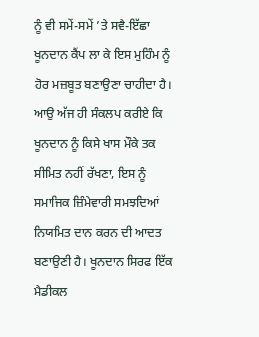ਨੂੰ ਵੀ ਸਮੇਂ-ਸਮੇਂ ’ਤੇ ਸਵੈ-ਇੱਛਾ ਖੂਨਦਾਨ ਕੈਂਪ ਲਾ ਕੇ ਇਸ ਮੁਹਿੰਮ ਨੂੰ ਹੋਰ ਮਜ਼ਬੂਤ ਬਣਾਉਣਾ ਚਾਹੀਦਾ ਹੈ।
ਆਉ ਅੱਜ ਹੀ ਸੰਕਲਪ ਕਰੀਏ ਕਿ ਖੂਨਦਾਨ ਨੂੰ ਕਿਸੇ ਖਾਸ ਮੌਕੇ ਤਕ ਸੀਮਿਤ ਨਹੀਂ ਰੱਖਣਾ, ਇਸ ਨੂੰ ਸਮਾਜਿਕ ਜ਼ਿੰਮੇਵਾਰੀ ਸਮਝਦਿਆਂ ਨਿਯਮਿਤ ਦਾਨ ਕਰਨ ਦੀ ਆਦਤ ਬਣਾਉਣੀ ਹੈ। ਖੂਨਦਾਨ ਸਿਰਫ ਇੱਕ ਮੈਡੀਕਲ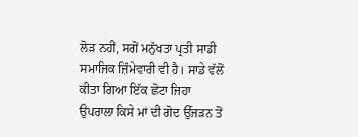ਲੋੜ ਨਹੀਂ, ਸਗੋਂ ਮਨੁੱਖਤਾ ਪ੍ਰਤੀ ਸਾਡੀ ਸਮਾਜਿਕ ਜ਼ਿੰਮੇਵਾਰੀ ਵੀ ਹੈ। ਸਾਡੇ ਵੱਲੋਂ ਕੀਤਾ ਗਿਆ ਇੱਕ ਛੋਟਾ ਜਿਹਾ ਉਪਰਾਲਾ ਕਿਸੇ ਮਾਂ ਦੀ ਗੋਦ ਉੱਜੜਨ ਤੋਂ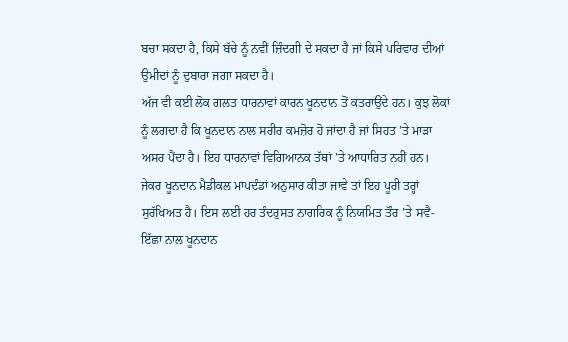ਬਚਾ ਸਕਦਾ ਹੈ, ਕਿਸੇ ਬੱਚੇ ਨੂੰ ਨਵੀਂ ਜ਼ਿੰਦਗੀ ਦੇ ਸਕਦਾ ਹੈ ਜਾਂ ਕਿਸੇ ਪਰਿਵਾਰ ਦੀਆਂ ਉਮੀਦਾਂ ਨੂੰ ਦੁਬਾਰਾ ਜਗਾ ਸਕਦਾ ਹੈ।
ਅੱਜ ਵੀ ਕਈ ਲੋਕ ਗਲਤ ਧਾਰਨਾਵਾਂ ਕਾਰਨ ਖੂਨਦਾਨ ਤੋਂ ਕਤਰਾਉਂਦੇ ਹਨ। ਕੁਝ ਲੋਕਾਂ ਨੂੰ ਲਗਦਾ ਹੈ ਕਿ ਖੂਨਦਾਨ ਨਾਲ ਸਰੀਰ ਕਮਜ਼ੋਰ ਹੋ ਜਾਂਦਾ ਹੈ ਜਾਂ ਸਿਹਤ ’ਤੇ ਮਾੜਾ ਅਸਰ ਪੈਂਦਾ ਹੈ। ਇਹ ਧਾਰਨਾਵਾਂ ਵਿਗਿਆਨਕ ਤੱਥਾਂ ’ਤੇ ਆਧਾਰਿਤ ਨਹੀਂ ਹਨ। ਜੇਕਰ ਖੂਨਦਾਨ ਮੈਡੀਕਲ ਮਾਪਦੰਡਾਂ ਅਨੁਸਾਰ ਕੀਤਾ ਜਾਵੇ ਤਾਂ ਇਹ ਪੂਰੀ ਤਰ੍ਹਾਂ ਸੁਰੱਖਿਅਤ ਹੈ। ਇਸ ਲਈ ਹਰ ਤੰਦਰੁਸਤ ਨਾਗਰਿਕ ਨੂੰ ਨਿਯਮਿਤ ਤੌਰ ’ਤੇ ਸਵੈ-ਇੱਛਾ ਨਾਲ ਖੂਨਦਾਨ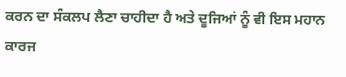ਕਰਨ ਦਾ ਸੰਕਲਪ ਲੈਣਾ ਚਾਹੀਦਾ ਹੈ ਅਤੇ ਦੂਜਿਆਂ ਨੂੰ ਵੀ ਇਸ ਮਹਾਨ ਕਾਰਜ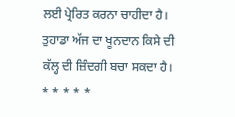ਲਈ ਪ੍ਰੇਰਿਤ ਕਰਨਾ ਚਾਹੀਦਾ ਹੈ। ਤੁਹਾਡਾ ਅੱਜ ਦਾ ਖੂਨਦਾਨ ਕਿਸੇ ਦੀ ਕੱਲ੍ਹ ਦੀ ਜ਼ਿੰਦਗੀ ਬਚਾ ਸਕਦਾ ਹੈ।
* * * * *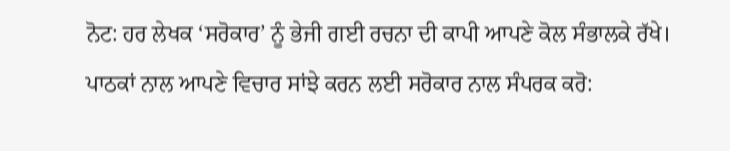ਨੋਟ: ਹਰ ਲੇਖਕ ‘ਸਰੋਕਾਰ’ ਨੂੰ ਭੇਜੀ ਗਈ ਰਚਨਾ ਦੀ ਕਾਪੀ ਆਪਣੇ ਕੋਲ ਸੰਭਾਲਕੇ ਰੱਖੇ।
ਪਾਠਕਾਂ ਨਾਲ ਆਪਣੇ ਵਿਚਾਰ ਸਾਂਝੇ ਕਰਨ ਲਈ ਸਰੋਕਾਰ ਨਾਲ ਸੰਪਰਕ ਕਰੋ: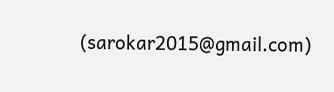(sarokar2015@gmail.com)